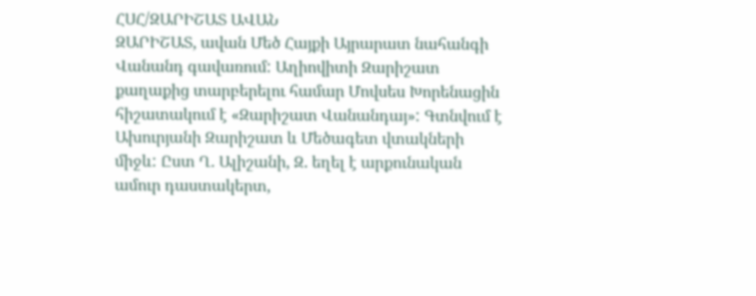ՀՍՀ/ԶԱՐԻՇԱՏ ԱՎԱՆ
ԶԱՐԻՇԱՏ, ավան Մեծ Հայքի Այրարատ նահանգի Վանանդ գավառում: Աղիովիտի Զարիշատ քաղաքից տարբերելու համար Մովսես Խորենացին հիշատակում է «Զարիշատ Վանանդայ»: Գտնվում է Ախուրյանի Զարիշատ և Մեծագետ վտակների միջև: Ըստ Ղ. Ալիշանի, Զ. եղել է արքունական ամուր դաստակերտ,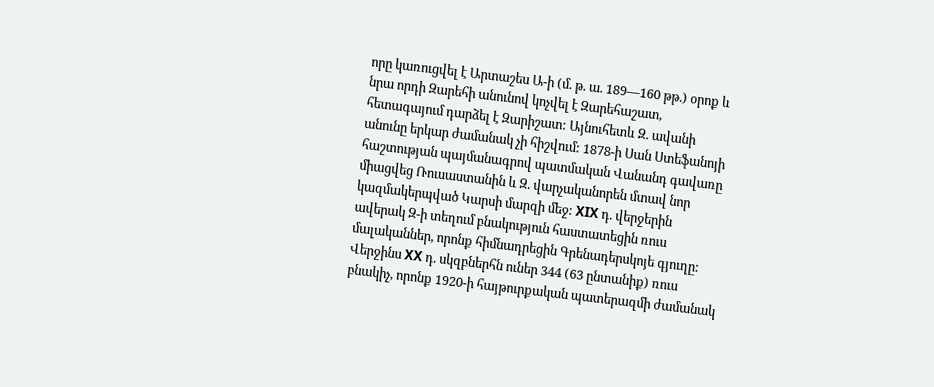որը կառուցվել է Արտաշես Ա-ի (մ. թ. ա. 189—160 թթ.) օրոք և նրա որդի Զարեհի անունով կոչվել է Զարեհաշատ, հետագայում դարձել է Զարիշատ: Այնուհետև Զ. ավանի անունը երկար ժամանակ չի հիշվում: 1878-ի Սան Ստեֆանոյի հաշտության պայմանագրով պատմական Վանանդ գավառը միացվեց Ռուսաստանին և Զ. վարչականորեն մտավ նոր կազմակերպված Կարսի մարզի մեջ: XIX դ. վերջերին ավերակ Զ-ի տեղում բնակություն հաստատեցին ռուս մալականներ, որոնք հիմնադրեցին Գրենադերսկոյե գյուղը: Վերջինս XX դ. սկզբներհն ուներ 344 (63 ընտանիք) ռուս բնակիչ, որոնք 1920-ի հայթուրքական պատերազմի ժամանակ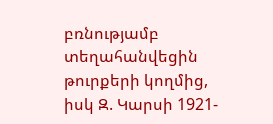բռնությամբ տեղահանվեցին թուրքերի կողմից, իսկ Զ. Կարսի 1921-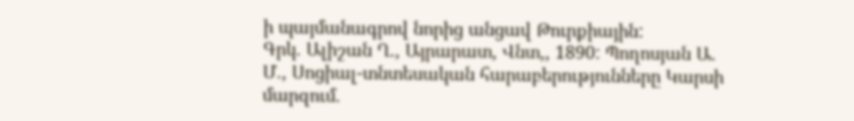ի պայմանագրով նորից անցավ Թուրքիային:
Գրկ. Ալիշան Ղ., Այրարատ, Վնտ,, 1890: Պողոսյան Ա. Մ., Սոցիալ-տնտեսական հարաբերությունները Կարսի մարզում.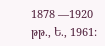1878 —1920 թթ., Ե., 1961: